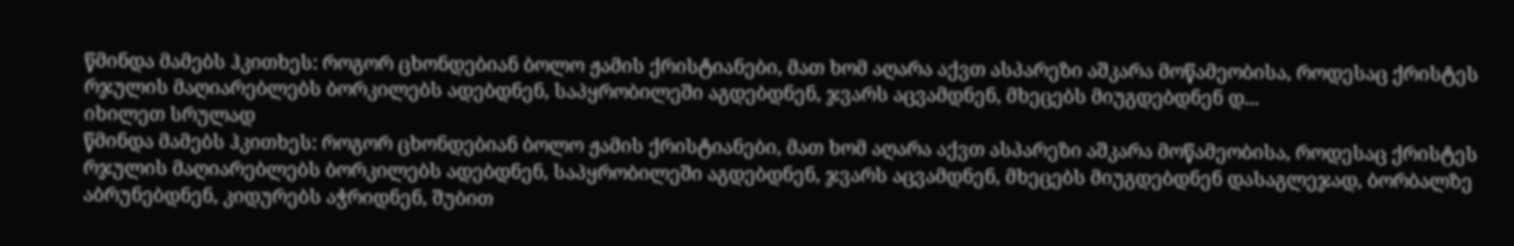წმინდა მამებს ჰკითხეს: როგორ ცხონდებიან ბოლო ჟამის ქრისტიანები, მათ ხომ აღარა აქვთ ასპარეზი აშკარა მოწამეობისა, როდესაც ქრისტეს რჯულის მაღიარებლებს ბორკილებს ადებდნენ, საპყრობილეში აგდებდნენ, ჯვარს აცვამდნენ, მხეცებს მიუგდებდნენ დ...
იხილეთ სრულად
წმინდა მამებს ჰკითხეს: როგორ ცხონდებიან ბოლო ჟამის ქრისტიანები, მათ ხომ აღარა აქვთ ასპარეზი აშკარა მოწამეობისა, როდესაც ქრისტეს რჯულის მაღიარებლებს ბორკილებს ადებდნენ, საპყრობილეში აგდებდნენ, ჯვარს აცვამდნენ, მხეცებს მიუგდებდნენ დასაგლეჯად, ბორბალზე აბრუნებდნენ, კიდურებს აჭრიდნენ, შუბით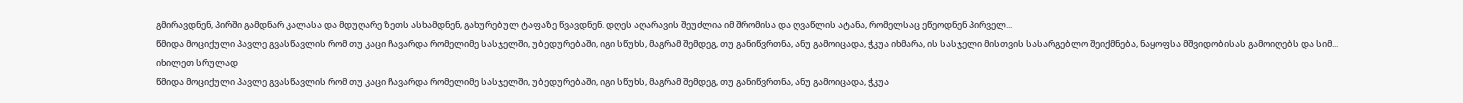გმირავდნენ, პირში გამდნარ კალასა და მდუღარე ზეთს ასხამდნენ, გახურებულ ტაფაზე წვავდნენ. დღეს აღარავის შეუძლია იმ შრომისა და ღვაწლის ატანა, რომელსაც ეწეოდნენ პირველ...
წმიდა მოციქული პავლე გვასწავლის რომ თუ კაცი ჩავარდა რომელიმე სასჯელში, უბედურებაში, იგი სწუხს, მაგრამ შემდეგ, თუ განიწვრთნა, ანუ გამოიცადა, ჭკუა იხმარა, ის სასჯელი მისთვის სასარგებლო შეიქმნება, ნაყოფსა მშვიდობისას გამოიღებს და სიმ...
იხილეთ სრულად
წმიდა მოციქული პავლე გვასწავლის რომ თუ კაცი ჩავარდა რომელიმე სასჯელში, უბედურებაში, იგი სწუხს, მაგრამ შემდეგ, თუ განიწვრთნა, ანუ გამოიცადა, ჭკუა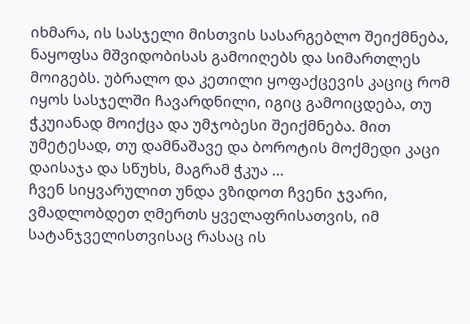იხმარა, ის სასჯელი მისთვის სასარგებლო შეიქმნება, ნაყოფსა მშვიდობისას გამოიღებს და სიმართლეს მოიგებს. უბრალო და კეთილი ყოფაქცევის კაციც რომ იყოს სასჯელში ჩავარდნილი, იგიც გამოიცდება, თუ ჭკუიანად მოიქცა და უმჯობესი შეიქმნება. მით უმეტესად, თუ დამნაშავე და ბოროტის მოქმედი კაცი დაისაჯა და სწუხს, მაგრამ ჭკუა ...
ჩვენ სიყვარულით უნდა ვზიდოთ ჩვენი ჯვარი, ვმადლობდეთ ღმერთს ყველაფრისათვის, იმ სატანჯველისთვისაც რასაც ის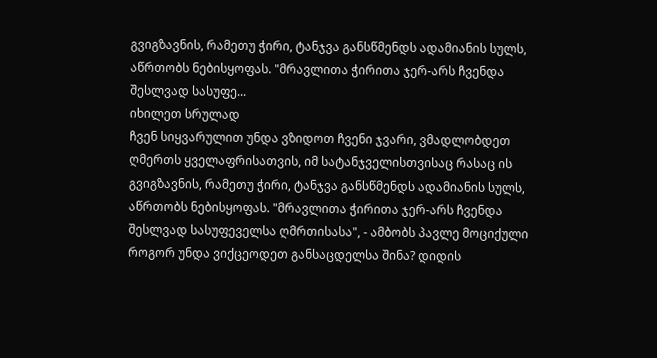გვიგზავნის, რამეთუ ჭირი, ტანჯვა განსწმენდს ადამიანის სულს, აწრთობს ნებისყოფას. "მრავლითა ჭირითა ჯერ-არს ჩვენდა შესლვად სასუფე...
იხილეთ სრულად
ჩვენ სიყვარულით უნდა ვზიდოთ ჩვენი ჯვარი, ვმადლობდეთ ღმერთს ყველაფრისათვის, იმ სატანჯველისთვისაც რასაც ის გვიგზავნის, რამეთუ ჭირი, ტანჯვა განსწმენდს ადამიანის სულს, აწრთობს ნებისყოფას. "მრავლითა ჭირითა ჯერ-არს ჩვენდა შესლვად სასუფეველსა ღმრთისასა", - ამბობს პავლე მოციქული
როგორ უნდა ვიქცეოდეთ განსაცდელსა შინა? დიდის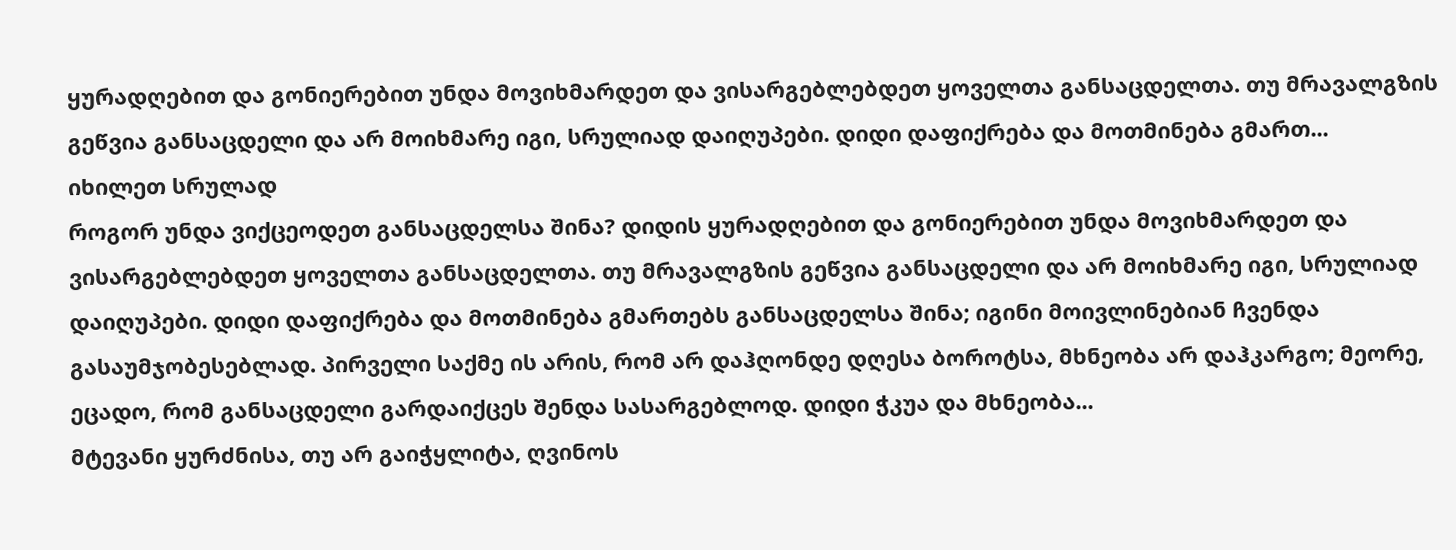ყურადღებით და გონიერებით უნდა მოვიხმარდეთ და ვისარგებლებდეთ ყოველთა განსაცდელთა. თუ მრავალგზის გეწვია განსაცდელი და არ მოიხმარე იგი, სრულიად დაიღუპები. დიდი დაფიქრება და მოთმინება გმართ...
იხილეთ სრულად
როგორ უნდა ვიქცეოდეთ განსაცდელსა შინა? დიდის ყურადღებით და გონიერებით უნდა მოვიხმარდეთ და ვისარგებლებდეთ ყოველთა განსაცდელთა. თუ მრავალგზის გეწვია განსაცდელი და არ მოიხმარე იგი, სრულიად დაიღუპები. დიდი დაფიქრება და მოთმინება გმართებს განსაცდელსა შინა; იგინი მოივლინებიან ჩვენდა გასაუმჯობესებლად. პირველი საქმე ის არის, რომ არ დაჰღონდე დღესა ბოროტსა, მხნეობა არ დაჰკარგო; მეორე, ეცადო, რომ განსაცდელი გარდაიქცეს შენდა სასარგებლოდ. დიდი ჭკუა და მხნეობა...
მტევანი ყურძნისა, თუ არ გაიჭყლიტა, ღვინოს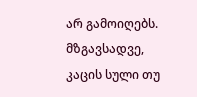არ გამოიღებს. მზგავსადვე, კაცის სული თუ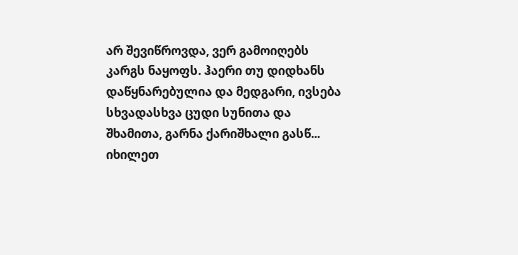არ შევიწროვდა, ვერ გამოიღებს კარგს ნაყოფს. ჰაერი თუ დიდხანს დაწყნარებულია და მედგარი, ივსება სხვადასხვა ცუდი სუნითა და შხამითა, გარნა ქარიშხალი გასწ...
იხილეთ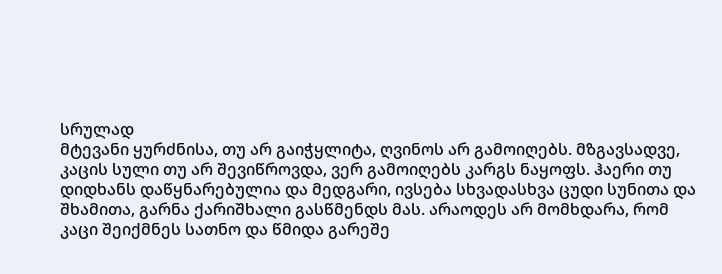სრულად
მტევანი ყურძნისა, თუ არ გაიჭყლიტა, ღვინოს არ გამოიღებს. მზგავსადვე, კაცის სული თუ არ შევიწროვდა, ვერ გამოიღებს კარგს ნაყოფს. ჰაერი თუ დიდხანს დაწყნარებულია და მედგარი, ივსება სხვადასხვა ცუდი სუნითა და შხამითა, გარნა ქარიშხალი გასწმენდს მას. არაოდეს არ მომხდარა, რომ კაცი შეიქმნეს სათნო და წმიდა გარეშე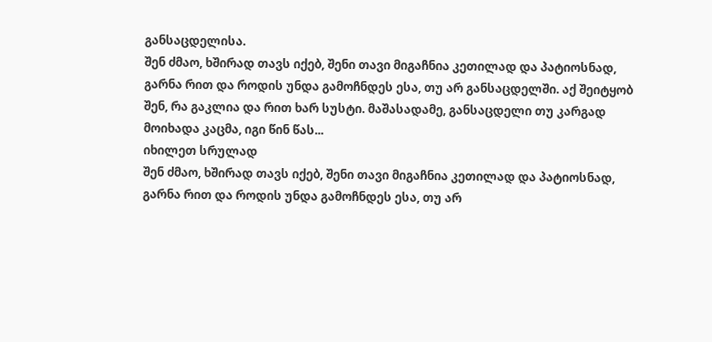განსაცდელისა.
შენ ძმაო, ხშირად თავს იქებ, შენი თავი მიგაჩნია კეთილად და პატიოსნად, გარნა რით და როდის უნდა გამოჩნდეს ესა, თუ არ განსაცდელში. აქ შეიტყობ შენ, რა გაკლია და რით ხარ სუსტი. მაშასადამე, განსაცდელი თუ კარგად მოიხადა კაცმა, იგი წინ წას...
იხილეთ სრულად
შენ ძმაო, ხშირად თავს იქებ, შენი თავი მიგაჩნია კეთილად და პატიოსნად, გარნა რით და როდის უნდა გამოჩნდეს ესა, თუ არ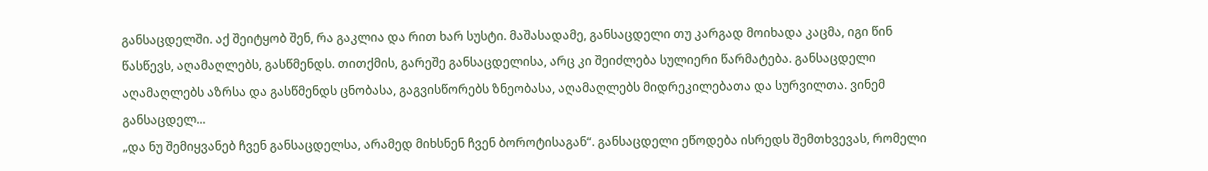განსაცდელში. აქ შეიტყობ შენ, რა გაკლია და რით ხარ სუსტი. მაშასადამე, განსაცდელი თუ კარგად მოიხადა კაცმა, იგი წინ წასწევს, აღამაღლებს, გასწმენდს. თითქმის, გარეშე განსაცდელისა, არც კი შეიძლება სულიერი წარმატება. განსაცდელი აღამაღლებს აზრსა და გასწმენდს ცნობასა, გაგვისწორებს ზნეობასა, აღამაღლებს მიდრეკილებათა და სურვილთა. ვინემ განსაცდელ...
„და ნუ შემიყვანებ ჩვენ განსაცდელსა, არამედ მიხსნენ ჩვენ ბოროტისაგან“. განსაცდელი ეწოდება ისრედს შემთხვევას, რომელი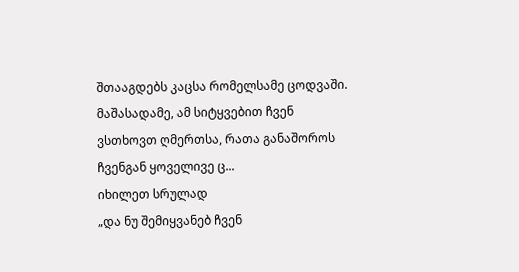შთააგდებს კაცსა რომელსამე ცოდვაში. მაშასადამე, ამ სიტყვებით ჩვენ ვსთხოვთ ღმერთსა, რათა განაშოროს ჩვენგან ყოველივე ც...
იხილეთ სრულად
„და ნუ შემიყვანებ ჩვენ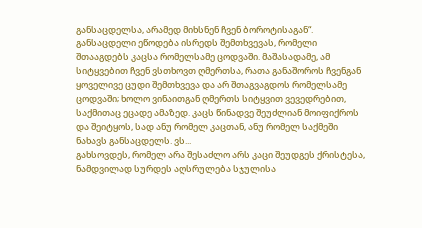განსაცდელსა, არამედ მიხსნენ ჩვენ ბოროტისაგან“. განსაცდელი ეწოდება ისრედს შემთხვევას, რომელი შთააგდებს კაცსა რომელსამე ცოდვაში. მაშასადამე, ამ სიტყვებით ჩვენ ვსთხოვთ ღმერთსა, რათა განაშოროს ჩვენგან ყოველივე ცუდი შემთხვევა და არ შთაგვაგდოს რომელსამე ცოდვაში; ხოლო ვინაითგან ღმერთს სიტყვით ვევედრებით, საქმითაც ეცადე ამაზედ. კაცს წინადვე შეუძლიან მოიფიქროს და შეიტყოს, სად ანუ რომელ კაცთან, ანუ რომელ საქმეში ნახავს განსაცდელს. ვს...
გახსოვდეს, რომელ არა შესაძლო არს კაცი შეუდგეს ქრისტესა, ნამდვილად სურდეს აღსრულება სჯულისა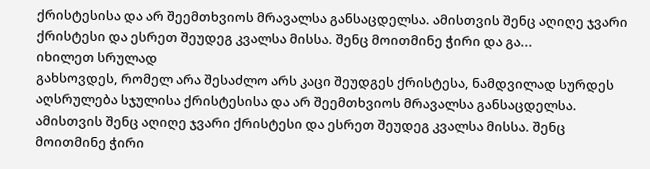ქრისტესისა და არ შეემთხვიოს მრავალსა განსაცდელსა. ამისთვის შენც აღიღე ჯვარი ქრისტესი და ესრეთ შეუდეგ კვალსა მისსა. შენც მოითმინე ჭირი და გა...
იხილეთ სრულად
გახსოვდეს, რომელ არა შესაძლო არს კაცი შეუდგეს ქრისტესა, ნამდვილად სურდეს აღსრულება სჯულისა ქრისტესისა და არ შეემთხვიოს მრავალსა განსაცდელსა. ამისთვის შენც აღიღე ჯვარი ქრისტესი და ესრეთ შეუდეგ კვალსა მისსა. შენც მოითმინე ჭირი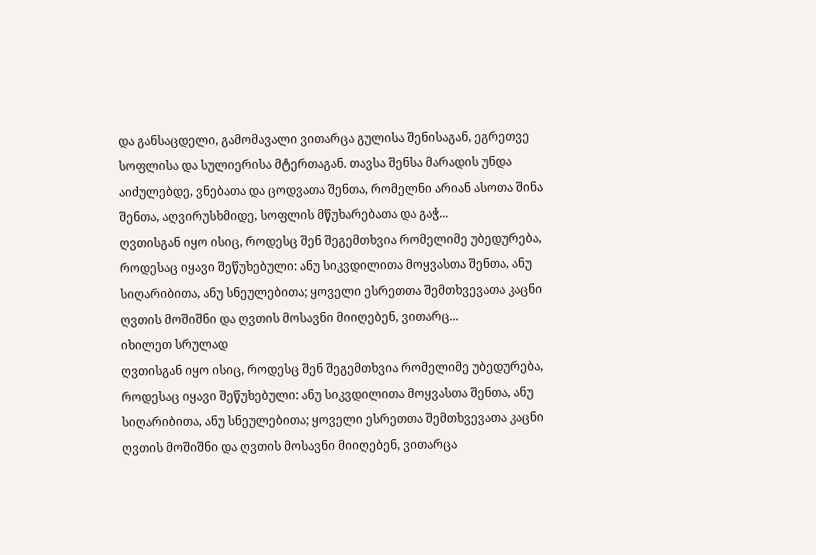და განსაცდელი, გამომავალი ვითარცა გულისა შენისაგან, ეგრეთვე სოფლისა და სულიერისა მტერთაგან. თავსა შენსა მარადის უნდა აიძულებდე, ვნებათა და ცოდვათა შენთა, რომელნი არიან ასოთა შინა შენთა, აღვირუსხმიდე, სოფლის მწუხარებათა და გაჭ...
ღვთისგან იყო ისიც, როდესც შენ შეგემთხვია რომელიმე უბედურება, როდესაც იყავი შეწუხებული: ანუ სიკვდილითა მოყვასთა შენთა, ანუ სიღარიბითა, ანუ სნეულებითა; ყოველი ესრეთთა შემთხვევათა კაცნი ღვთის მოშიშნი და ღვთის მოსავნი მიიღებენ, ვითარც...
იხილეთ სრულად
ღვთისგან იყო ისიც, როდესც შენ შეგემთხვია რომელიმე უბედურება, როდესაც იყავი შეწუხებული: ანუ სიკვდილითა მოყვასთა შენთა, ანუ სიღარიბითა, ანუ სნეულებითა; ყოველი ესრეთთა შემთხვევათა კაცნი ღვთის მოშიშნი და ღვთის მოსავნი მიიღებენ, ვითარცა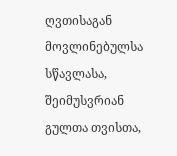ღვთისაგან მოვლინებულსა სწავლასა, შეიმუსვრიან გულთა თვისთა,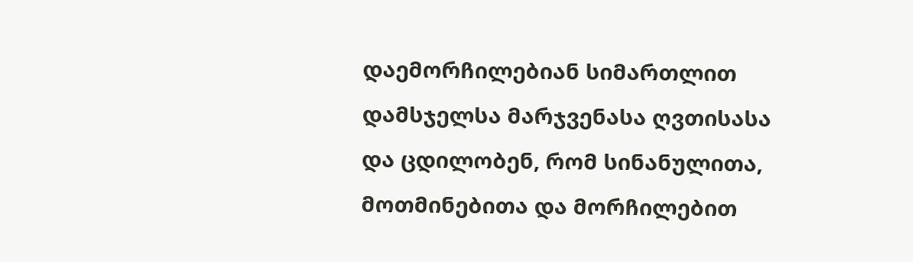დაემორჩილებიან სიმართლით დამსჯელსა მარჯვენასა ღვთისასა და ცდილობენ, რომ სინანულითა, მოთმინებითა და მორჩილებით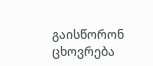გაისწორონ ცხოვრება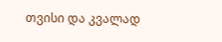თვისი და კვალად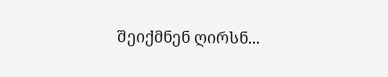შეიქმნენ ღირსნ...